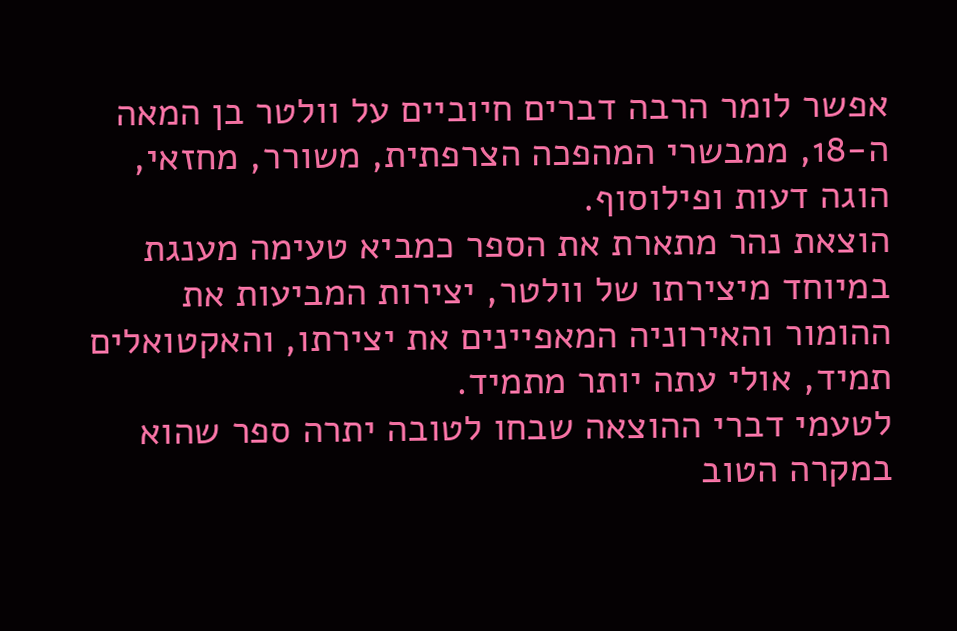אפשר לומר הרבה דברים חיוביים על וולטר בן המאה ה-18, ממבשרי המהפכה הצרפתית, משורר, מחזאי, הוגה דעות ופילוסוף.
הוצאת נהר מתארת את הספר כמביא טעימה מענגת במיוחד מיצירתו של וולטר, יצירות המביעות את ההומור והאירוניה המאפיינים את יצירתו, והאקטואלים תמיד, אולי עתה יותר מתמיד.
לטעמי דברי ההוצאה שבחו לטובה יתרה ספר שהוא במקרה הטוב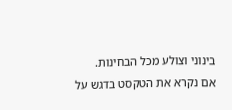בינוני וצולע מכל הבחינות.
אם נקרא את הטקסט בדגש על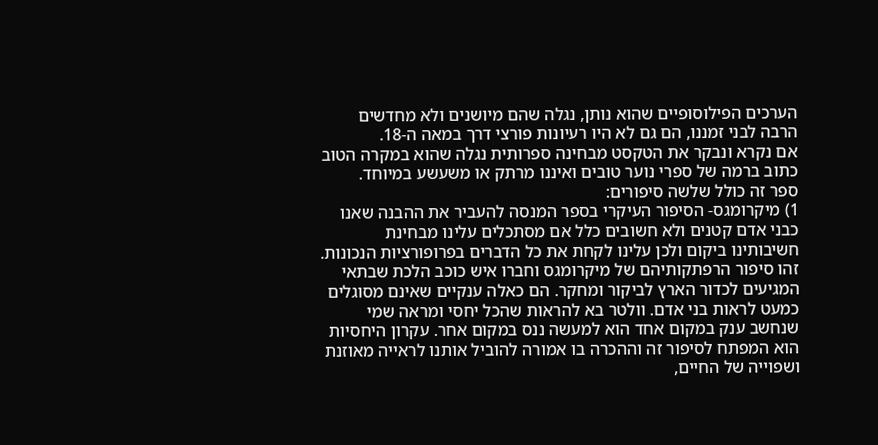הערכים הפילוסופיים שהוא נותן, נגלה שהם מיושנים ולא מחדשים הרבה לבני זמננו, הם גם לא היו רעיונות פורצי דרך במאה ה-18.
אם נקרא ונבקר את הטקסט מבחינה ספרותית נגלה שהוא במקרה הטוב כתוב ברמה של ספרי נוער טובים ואיננו מרתק או משעשע במיוחד.
ספר זה כולל שלשה סיפורים:
1) מיקרומגס- הסיפור העיקרי בספר המנסה להעביר את ההבנה שאנו כבני אדם קטנים ולא חשובים כלל אם מסתכלים עלינו מבחינת חשיבותינו ביקום ולכן עלינו לקחת את כל הדברים בפרופורציות הנכונות. זהו סיפור הרפתקותיהם של מיקרומגס וחברו איש כוכב הלכת שבתאי המגיעים לכדור הארץ לביקור ומחקר. הם כאלה ענקיים שאינם מסוגלים כמעט לראות בני אדם. וולטר בא להראות שהכל יחסי ומראה שמי שנחשב ענק במקום אחד הוא למעשה ננס במקום אחר. עקרון היחסיות הוא המפתח לסיפור זה וההכרה בו אמורה להוביל אותנו לראייה מאוזנת ושפוייה של החיים,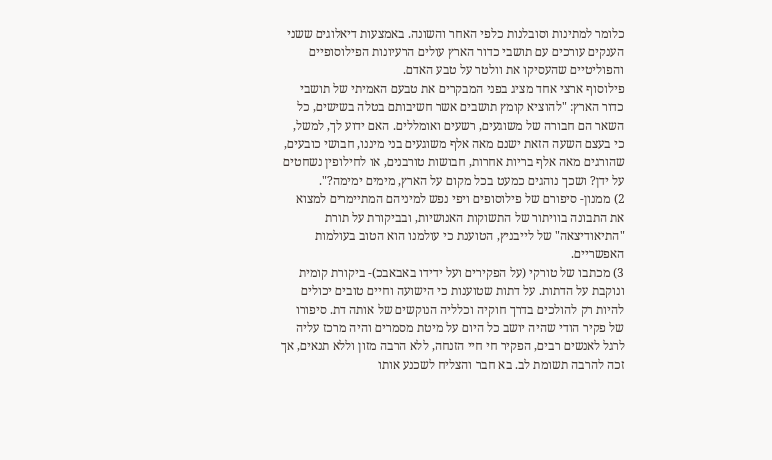כלומר למתינות וסובלנות כלפי האחר והשונה. באמצעות דיאלוגים ששני הענקים עורכים עם תושבי כדור הארץ עולים הרעיונות הפילוסופיים והפוליטיים שהעסיקו את וולטר על טבע האדם.
פילוסוף ארצי אחד מציג בפני המבקרים את טבעם האמיתי של תושבי כדור הארץ: "להוציא קומץ תושבים אשר חשיבותם בטלה בשישים, כל השאר הם חבורה של משוגעים, רשעים ואומללים. האם ידוע לך, למשל, כי בעצם השעה הזאת ישנם מאה אלף משוגעים בני מיננו, חבושי כובעים, שהורגים מאה אלף בריות אחרות, חבושות טורבנים, או לחילופין נשחטים על ידן? ושכך נוהגים כמעט בכל מקום על הארץ, מימים ימימה?".
2) ממנון- סיפורם של פילוסופים ויפי נפש למיניהם המתיימרים למצוא את התבונה בוויתור של התשוקות האנושיות, ובביקורת על תורת "התיאודיצאה" של לייבניץ, הטוענת כי עולמנו הוא הטוב בעולמות האפשריים.
3) מכתבו של טורקי (על הפקירים ועל ידידו באבאבכ)- ביקורת קומית ונוקבת על הדתות. על דתות שטוענות כי הישועה וחיים טובים יכולים להיות רק להולכים בדרך חוקיה וכלליה הנוקשים של אותה דת. סיפורו של פקיר הודי שהיה יושב כל היום על מיטת מסמרים והיה מרכז עליה לרגל לאנשים רבים, הפקיר חי חיי הזנחה, ללא הרבה מזון וללא תנאים, אך זכה להרבה תשומת לב. בא חבר והצליח לשכנע אותו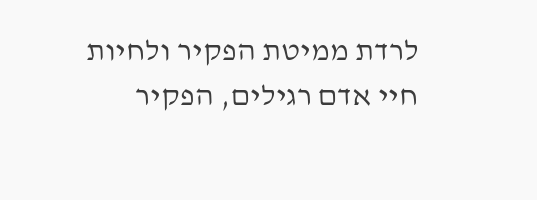לרדת ממיטת הפקיר ולחיות חיי אדם רגילים, הפקיר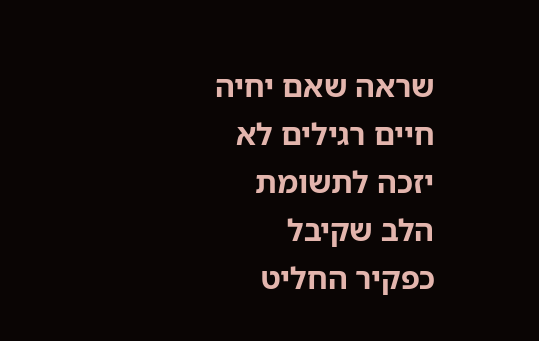שראה שאם יחיה חיים רגילים לא יזכה לתשומת הלב שקיבל כפקיר החליט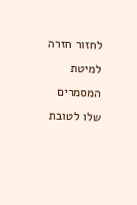לחזור חזרה למיטת המסמרים שלו לטובת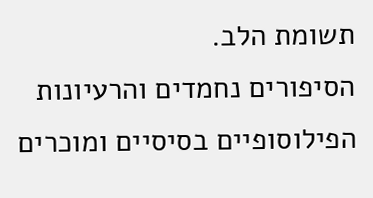תשומת הלב.
הסיפורים נחמדים והרעיונות הפילוסופיים בסיסיים ומוכרים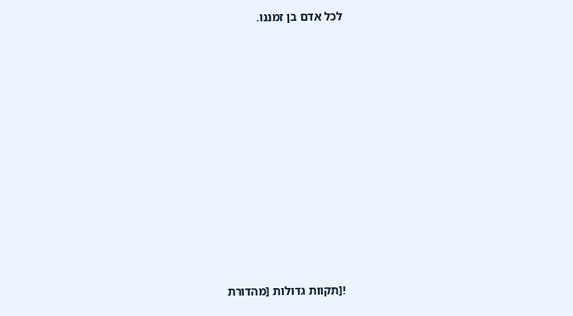לכל אדם בן זמננו.













![תקוות גדולות [מהדורת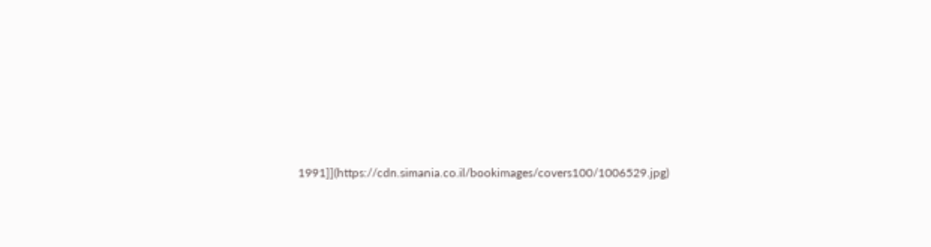1991]](https://cdn.simania.co.il/bookimages/covers100/1006529.jpg)